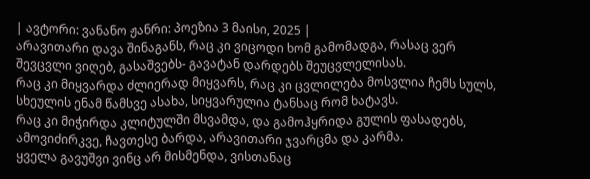| ავტორი: ვანანო ჟანრი: პოეზია 3 მაისი, 2025 |
არავითარი დავა შინაგანს, რაც კი ვიცოდი ხომ გამომადგა, რასაც ვერ შევცვლი ვიღებ, გასაშვებს- გავატან დარდებს შეუცვლელისას.
რაც კი მიყვარდა ძლიერად მიყვარს, რაც კი ცვლილება მოსვლია ჩემს სულს, სხეულის ენამ წამსვე ასახა, სიყვარულია ტანსაც რომ ხატავს.
რაც კი მიჭირდა კლიტულში მსვამდა, და გამოჰყრიდა გულის ფასადებს, ამოვიძირკვე, ჩავთესე ბარდა, არავითარი ჯვარცმა და კარმა.
ყველა გავუშვი ვინც არ მისმენდა, ვისთანაც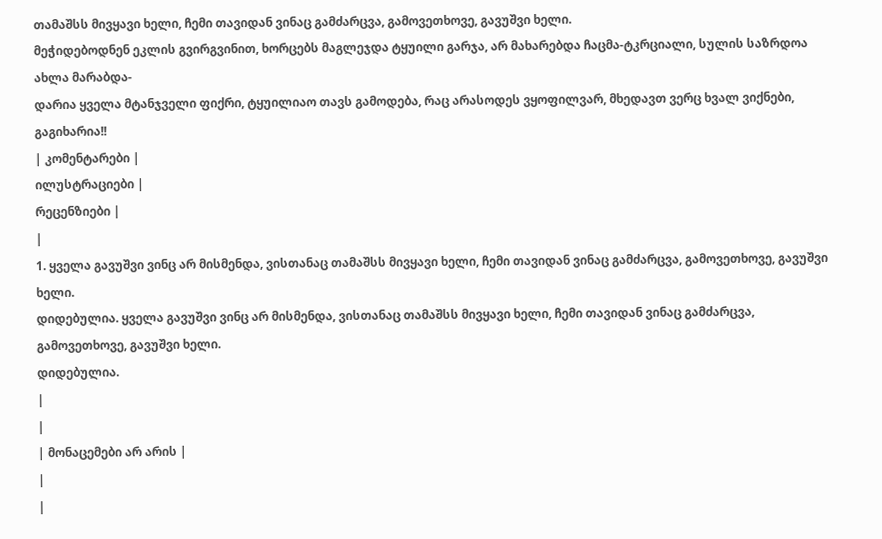თამაშსს მივყავი ხელი, ჩემი თავიდან ვინაც გამძარცვა, გამოვეთხოვე, გავუშვი ხელი.
მეჭიდებოდნენ ეკლის გვირგვინით, ხორცებს მაგლეჯდა ტყუილი გარჯა, არ მახარებდა ჩაცმა-ტკრციალი, სულის საზრდოა ახლა მარაბდა-
დარია ყველა მტანჯველი ფიქრი, ტყუილიაო თავს გამოდება, რაც არასოდეს ვყოფილვარ, მხედავთ ვერც ხვალ ვიქნები, გაგიხარია!!
| კომენტარები |
ილუსტრაციები |
რეცენზიები |
|
1. ყველა გავუშვი ვინც არ მისმენდა, ვისთანაც თამაშსს მივყავი ხელი, ჩემი თავიდან ვინაც გამძარცვა, გამოვეთხოვე, გავუშვი ხელი.
დიდებულია. ყველა გავუშვი ვინც არ მისმენდა, ვისთანაც თამაშსს მივყავი ხელი, ჩემი თავიდან ვინაც გამძარცვა, გამოვეთხოვე, გავუშვი ხელი.
დიდებულია.
|
|
| მონაცემები არ არის |
|
|